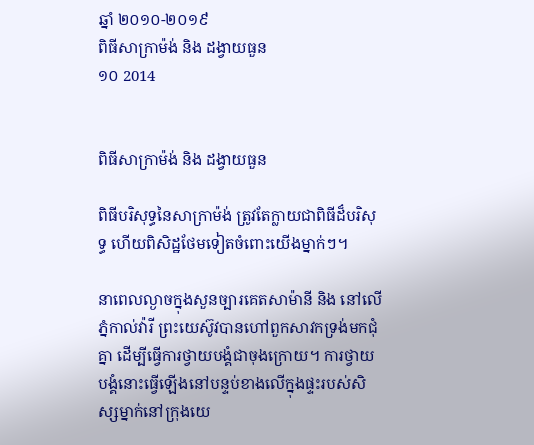ឆ្នាំ ២០១០-២០១៩
ពិធីសាក្រាម៉ង់ និង ដង្វាយធួន
១០ 2014


ពិធីសាក្រាម៉ង់ និង ដង្វាយធួន

ពិធីបរិសុទ្ធនៃសាក្រាម៉ង់ ត្រូវតែក្លាយជាពិធីដ៏បរិសុទ្ធ ហើយពិសិដ្ឋថែមទៀតចំពោះយើងម្នាក់ៗ។

នាពេលល្ងាចក្នុងសួនច្បារគេតសាម៉ានី និង នៅលើភ្នំកាល់វ៉ារី ព្រះយេស៊ូវបានហៅពួកសាវកទ្រង់មកជុំគ្នា ដើម្បីធ្វើការថ្វាយបង្គំជាចុងក្រោយ។ ការថ្វាយបង្គំនោះធ្វើឡើងនៅបន្ទប់ខាងលើក្នុងផ្ទះរបស់សិស្សម្នាក់នៅក្រុងយេ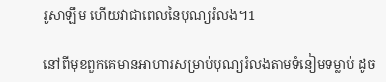រូសាឡឹម ហើយវាជាពេលនៃបុណ្យរំលង។1

នៅពីមុខពួកគេមានអាហារសម្រាប់បុណ្យរំលងតាមទំនៀមទម្លាប់ ដូច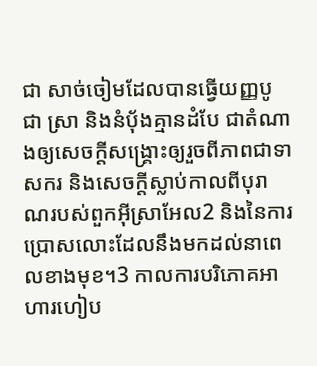ជា សាច់ចៀមដែលបានធ្វើយញ្ញបូជា ស្រា និងនំប៉័ងគ្មានដំបែ ជាតំណាងឲ្យសេចក្ដីសង្គ្រោះឲ្យរួចពីភាពជាទាសករ និងសេចក្ដីស្លាប់កាលពីបុរាណរបស់ពួកអ៊ីស្រាអែល2 និងនៃការប្រោសលោះដែលនឹងមកដល់នាពេលខាងមុខ។3 កាលការបរិភោគអាហារហៀប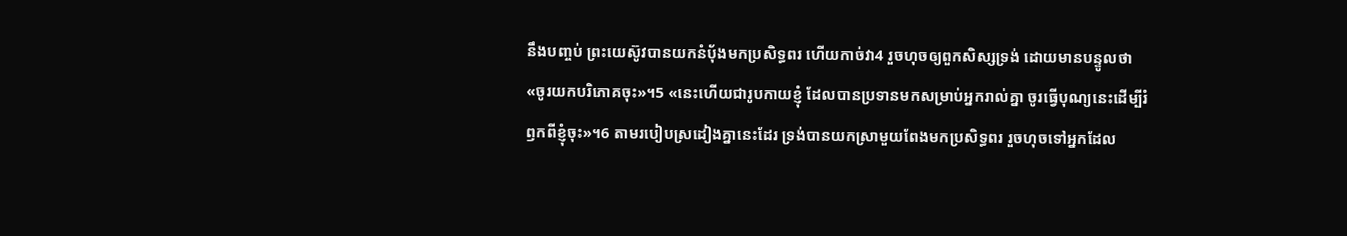នឹងបញ្ចប់ ព្រះយេស៊ូវបានយកនំប៉័ងមកប្រសិទ្ធពរ ហើយកាច់វា4 រួចហុចឲ្យពួកសិស្សទ្រង់ ដោយមានបន្ទូលថា «ចូរយកបរិភោគចុះ»។5 «នេះហើយជារូបកាយខ្ញុំ ដែលបានប្រទានមកសម្រាប់អ្នករាល់គ្នា ចូរធ្វើបុណ្យនេះដើម្បីរំឭកពីខ្ញុំចុះ»។6 តាមរបៀបស្រដៀងគ្នានេះដែរ ទ្រង់បានយកស្រាមួយពែងមកប្រសិទ្ធពរ រួចហុចទៅអ្នកដែល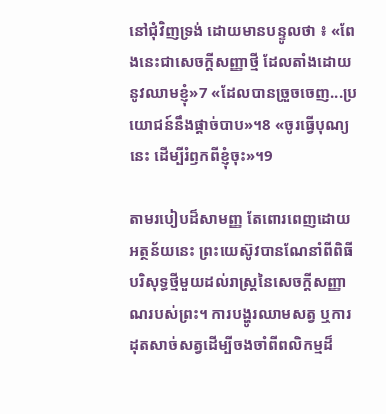នៅជុំវិញទ្រង់ ដោយមានបន្ទូលថា ៖ «ពែងនេះជាសេចក្ដីសញ្ញាថ្មី ដែលតាំងដោយនូវឈាមខ្ញុំ»7 «ដែលបានច្រួចចេញ...ប្រយោជន៍នឹងផ្តាច់បាប»។8 «ចូរធ្វើបុណ្យនេះ ដើម្បីរំឭកពីខ្ញុំចុះ»។9

តាមរបៀបដ៏សាមញ្ញ តែពោរពេញដោយអត្ថន័យនេះ ព្រះយេស៊ូវបានណែនាំពីពិធីបរិសុទ្ធថ្មីមួយដល់រាស្ត្រនៃសេចក្ដីសញ្ញាណរបស់ព្រះ។ ការបង្ហូរឈាមសត្វ ឬការដុតសាច់សត្វដើម្បីចងចាំពីពលិកម្មដ៏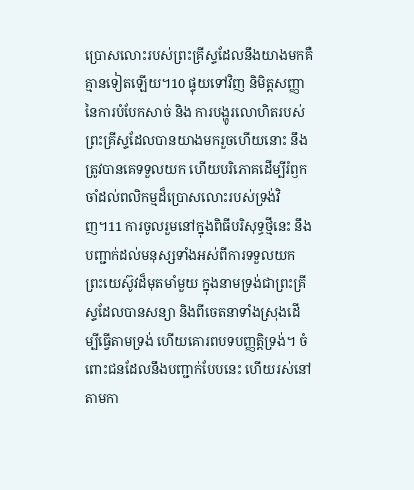ប្រោសលោះរបស់ព្រះគ្រីស្ទដែលនឹងយាងមកគឺគ្មានទៀតឡើយ។10 ផ្ទុយទៅវិញ និមិត្តសញ្ញានៃការបំបែកសាច់ និង ការបង្ហូរលោហិតរបស់ព្រះគ្រីស្ទដែលបានយាងមករួចហើយនោះ នឹងត្រូវបានគេទទួលយក ហើយបរិភោគដើម្បីរំឭកចាំដល់ពលិកម្មដ៏ប្រោសលោះរបស់ទ្រង់វិញ។11 ការចូលរួមនៅក្នុងពិធីបរិសុទ្ធថ្មីនេះ នឹងបញ្ជាក់ដល់មនុស្សទាំងអស់ពីការទទួលយកព្រះយេស៊ូវដ៏មុតមាំមួយ ក្នុងនាមទ្រង់ជាព្រះគ្រីស្ទដែលបានសន្យា និងពីចេតនាទាំងស្រុងដើម្បីធ្វើតាមទ្រង់ ហើយគោរពបទបញ្ញត្តិទ្រង់។ ចំពោះជនដែលនឹងបញ្ជាក់បែបនេះ ហើយរស់នៅតាមកា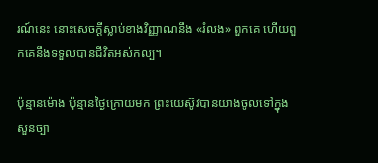រណ៍នេះ នោះសេចក្ដីស្លាប់ខាងវិញ្ញាណនឹង «រំលង» ពួកគេ ហើយពួកគេនឹងទទួលបានជីវិតអស់កល្ប។

ប៉ុន្មានម៉ោង ប៉ុន្មានថ្ងៃក្រោយមក ព្រះយេស៊ូវបានយាងចូលទៅក្នុងសួនច្បា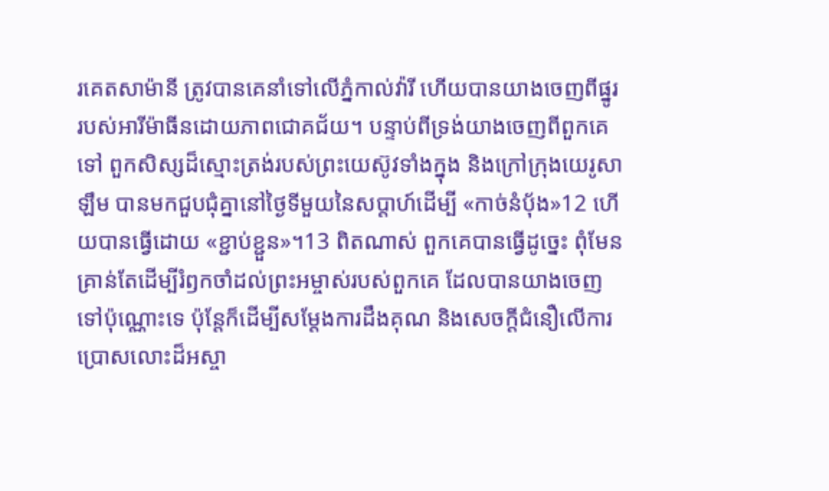រគេតសាម៉ានី ត្រូវបានគេនាំទៅលើភ្នំកាល់វ៉ារី ហើយបានយាងចេញពីផ្នូររបស់អារីម៉ាធីនដោយភាពជោគជ័យ។ បន្ទាប់ពីទ្រង់យាងចេញពីពួកគេទៅ ពួកសិស្សដ៏ស្មោះត្រង់របស់ព្រះយេស៊ូវទាំងក្នុង និងក្រៅក្រុងយេរូសាឡឹម បានមកជួបជុំគ្នានៅថ្ងៃទីមួយនៃសប្ដាហ៍ដើម្បី «កាច់នំបុ័ង»12 ហើយបានធ្វើដោយ «ខ្ជាប់ខ្ជួន»។13 ពិតណាស់ ពួកគេបានធ្វើដូច្នេះ ពុំមែនគ្រាន់តែដើម្បីរំឭកចាំដល់ព្រះអម្ចាស់របស់ពួកគេ ដែលបានយាងចេញទៅប៉ុណ្ណោះទេ ប៉ុន្តែក៏ដើម្បីសម្ដែងការដឹងគុណ និងសេចក្ដីជំនឿលើការប្រោសលោះដ៏អស្ចា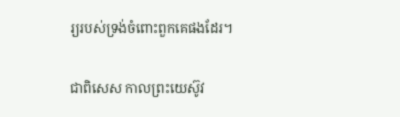រ្យរបស់ទ្រង់ចំពោះពួកគេផងដែរ។

ជាពិសេស កាលព្រះយេស៊ូវ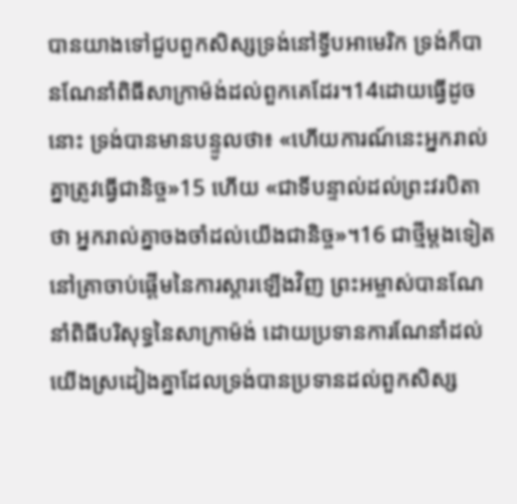បានយាងទៅជួបពួកសិស្សទ្រង់នៅទ្វីបអាមេរិក ទ្រង់ក៏បានណែនាំពិធីសាក្រាម៉ង់ដល់ពួកគេដែរ។14ដោយធ្វើដូចនោះ ទ្រង់បានមានបន្ទូលថា៖ «ហើយការណ៍នេះអ្នករាល់គ្នាត្រូវធ្វើជានិច្ច»15 ហើយ «ជាទីបន្ទាល់ដល់ព្រះវរបិតាថា អ្នករាល់គ្នាចងចាំដល់យើងជានិច្ច»។16 ជាថ្មីម្ដងទៀត នៅគ្រាចាប់ផ្ដើមនៃការស្ដារឡើងវិញ ព្រះអម្ចាស់បានណែនាំពិធីបរិសុទ្ធនៃសាក្រាម៉ង់ ដោយប្រទានការណែនាំដល់យើងស្រដៀងគ្នាដែលទ្រង់បានប្រទានដល់ពួកសិស្ស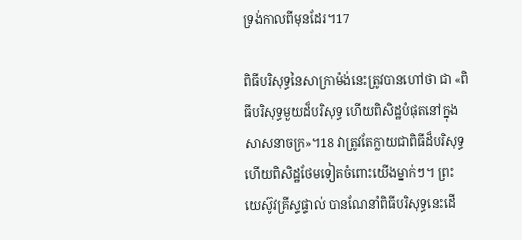ទ្រង់កាលពីមុនដែរ។17

ពិធីបរិសុទ្ធនៃសាក្រាម៉ង់នេះត្រូវបានហៅថា ជា «ពិធីបរិសុទ្ធមួយដ៏បរិសុទ្ធ ហើយពិសិដ្ឋបំផុតនៅក្នុងសាសនាចក្រ»។18 វាត្រូវតែក្លាយជាពិធីដ៏បរិសុទ្ធ ហើយពិសិដ្ឋថែមទៀតចំពោះយើងម្នាក់ៗ។ ព្រះយេស៊ូវគ្រីស្ទផ្ទាល់ បានណែនាំពិធីបរិសុទ្ធនេះដើ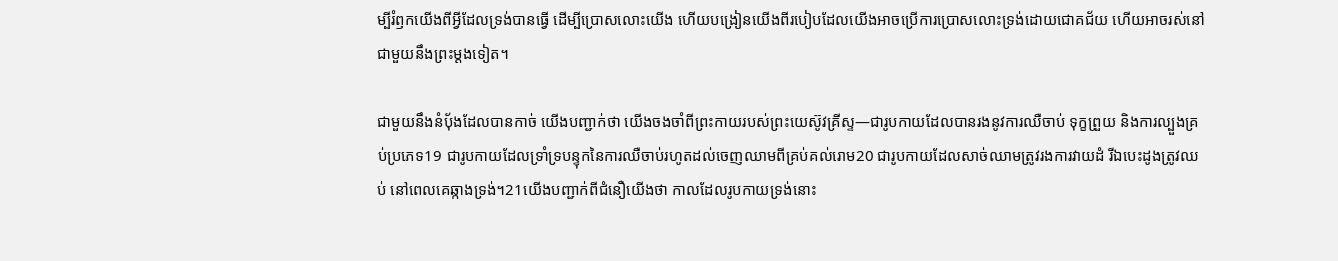ម្បីរំឭកយើងពីអ្វីដែលទ្រង់បានធ្វើ ដើម្បីប្រោសលោះយើង ហើយបង្រៀនយើងពីរបៀបដែលយើងអាចប្រើការប្រោសលោះទ្រង់ដោយជោគជ័យ ហើយអាចរស់នៅជាមួយនឹងព្រះម្ដងទៀត។

ជាមួយនឹងនំប៉័ងដែលបានកាច់ យើងបញ្ជាក់ថា យើងចងចាំពីព្រះកាយរបស់ព្រះយេស៊ូវគ្រីស្ទ—ជារូបកាយដែលបានរងនូវការឈឺចាប់ ទុក្ខព្រួយ និងការល្បួងគ្រប់ប្រភេទ19 ជារូបកាយដែលទ្រាំទ្របន្ទុកនៃការឈឺចាប់រហូតដល់ចេញឈាមពីគ្រប់គល់រោម20 ជារូបកាយដែលសាច់ឈាមត្រូវរងការវាយដំ រីឯបេះដូងត្រូវឈប់ នៅពេលគេឆ្កាងទ្រង់។21យើងបញ្ជាក់ពីជំនឿយើងថា កាលដែលរូបកាយទ្រង់នោះ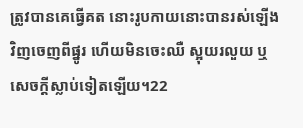ត្រូវបានគេធ្វើគត នោះរូបកាយនោះបានរស់ឡើងវិញចេញពីផ្នូរ ហើយមិនចេះឈឺ ស្អុយរលួយ ឬសេចក្ដីស្លាប់ទៀតឡើយ។22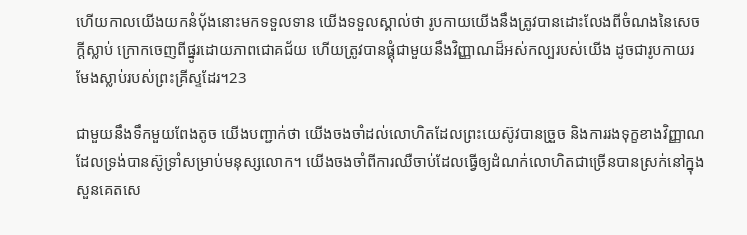ហើយកាលយើងយកនំប៉័ងនោះមកទទួលទាន យើងទទួលស្គាល់ថា រូបកាយយើងនឹងត្រូវបានដោះលែងពីចំណងនៃសេចក្ដីស្លាប់ ក្រោកចេញពីផ្នូរដោយភាពជោគជ័យ ហើយត្រូវបានផ្គុំជាមួយនឹងវិញ្ញាណដ៏អស់កល្បរបស់យើង ដូចជារូបកាយរមែងស្លាប់របស់ព្រះគ្រីស្ទដែរ។23

ជាមួយនឹងទឹកមួយពែងតូច យើងបញ្ជាក់ថា យើងចងចាំដល់លោហិតដែលព្រះយេស៊ូវបានច្រួច និងការរងទុក្ខខាងវិញ្ញាណដែលទ្រង់បានស៊ូទ្រាំសម្រាប់មនុស្សលោក។ យើងចងចាំពីការឈឺចាប់ដែលធ្វើឲ្យដំណក់លោហិតជាច្រើនបានស្រក់នៅក្នុងសួនគេតសេ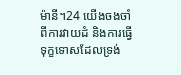ម៉ានី។24 យើងចងចាំពីការវាយដំ និងការធ្វើទុក្ខទោសដែលទ្រង់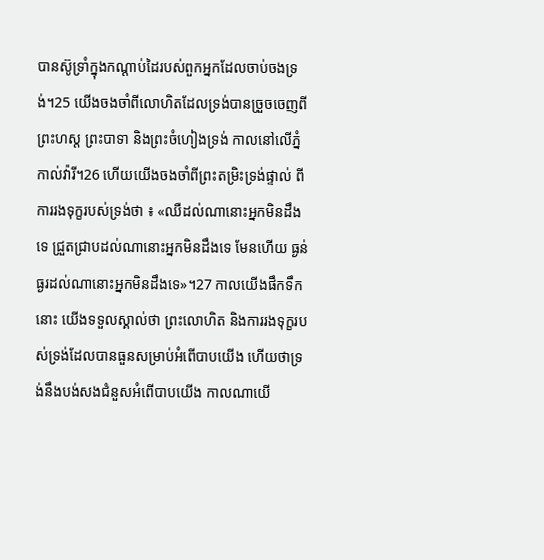បានស៊ូទ្រាំក្នុងកណ្ដាប់ដៃរបស់ពួកអ្នកដែលចាប់ចងទ្រង់។25 យើងចងចាំពីលោហិតដែលទ្រង់បានច្រួចចេញពីព្រះហស្ដ ព្រះបាទា និងព្រះចំហៀងទ្រង់ កាលនៅលើភ្នំកាល់វ៉ារី។26 ហើយយើងចងចាំពីព្រះតម្រិះទ្រង់ផ្ទាល់ ពីការរងទុក្ខរបស់ទ្រង់ថា ៖ «ឈឺដល់ណានោះអ្នកមិនដឹងទេ ជ្រួតជ្រាបដល់ណានោះអ្នកមិនដឹងទេ មែនហើយ ធ្ងន់ធ្ងរដល់ណានោះអ្នកមិនដឹងទេ»។27 កាលយើងផឹកទឹកនោះ យើងទទួលស្គាល់ថា ព្រះលោហិត និងការរងទុក្ខរបស់ទ្រង់ដែលបានធួនសម្រាប់អំពើបាបយើង ហើយថាទ្រង់នឹងបង់សងជំនួសអំពើបាបយើង កាលណាយើ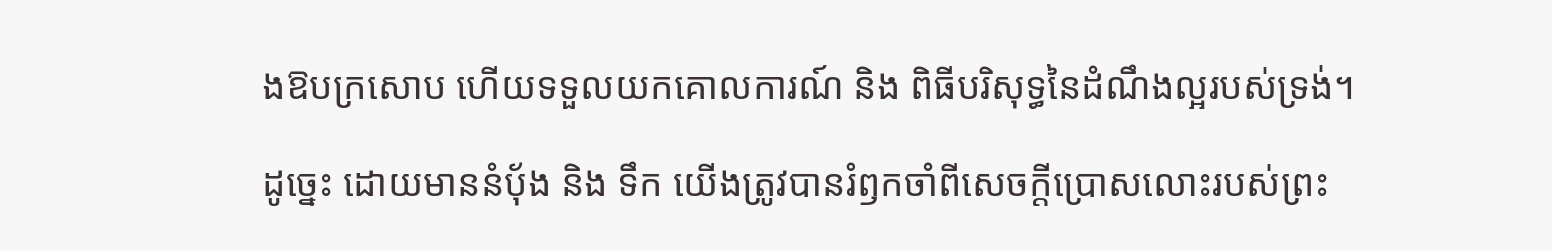ងឱបក្រសោប ហើយទទួលយកគោលការណ៍ និង ពិធីបរិសុទ្ធនៃដំណឹងល្អរបស់ទ្រង់។

ដូច្នេះ ដោយមាននំប៉័ង និង ទឹក យើងត្រូវបានរំឭកចាំពីសេចក្ដីប្រោសលោះរបស់ព្រះ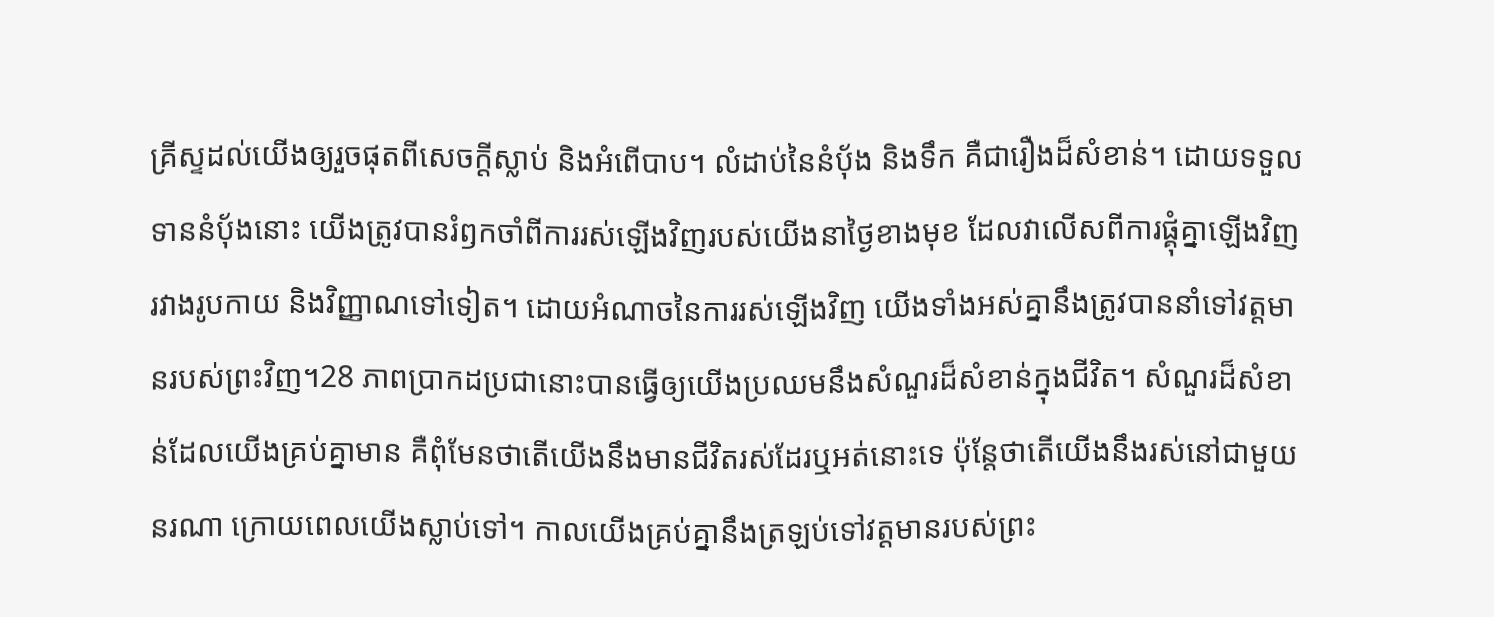គ្រីស្ទដល់យើងឲ្យរួចផុតពីសេចក្ដីស្លាប់ និងអំពើបាប។ លំដាប់នៃនំប៉័ង និងទឹក គឺជារឿងដ៏សំខាន់។ ដោយទទួលទាននំប៉័ងនោះ យើងត្រូវបានរំឭកចាំពីការរស់ឡើងវិញរបស់យើងនាថ្ងៃខាងមុខ ដែលវាលើសពីការផ្គុំគ្នាឡើងវិញរវាងរូបកាយ និងវិញ្ញាណទៅទៀត។ ដោយអំណាចនៃការរស់ឡើងវិញ យើងទាំងអស់គ្នានឹងត្រូវបាននាំទៅវត្តមានរបស់ព្រះវិញ។28 ភាពប្រាកដប្រជានោះបានធ្វើឲ្យយើងប្រឈមនឹងសំណួរដ៏សំខាន់ក្នុងជីវិត។ សំណួរដ៏សំខាន់ដែលយើងគ្រប់គ្នាមាន គឺពុំមែនថាតើយើងនឹងមានជីវិតរស់ដែរឬអត់នោះទេ ប៉ុន្តែថាតើយើងនឹងរស់នៅជាមួយនរណា ក្រោយពេលយើងស្លាប់ទៅ។ កាលយើងគ្រប់គ្នានឹងត្រឡប់ទៅវត្តមានរបស់ព្រះ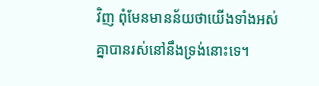វិញ ពុំមែនមានន័យថាយើងទាំងអស់គ្នាបានរស់នៅនឹងទ្រង់នោះទេ។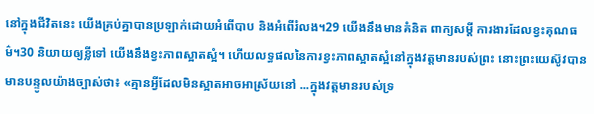នៅក្នុងជីវិតនេះ យើងគ្រប់គ្នាបានប្រឡាក់ដោយអំពើបាប និងអំពើរំលង។29 យើងនឹងមានគំនិត ពាក្យសម្ដី ការងារដែលខ្វះគុណធម៌។30 និយាយឲ្យខ្លីទៅ យើងនឹងខ្វះភាពស្អាតស្អំ។ ហើយលទ្ធផលនៃការខ្វះភាពស្អាតស្អំនៅក្នុងវត្តមានរបស់ព្រះ នោះព្រះយេស៊ូវបានមានបន្ទូលយ៉ាងច្បាស់ថា៖ «គ្មានអ្វីដែលមិនស្អាតអាចអាស្រ័យនៅ ...ក្នុងវត្តមានរបស់ទ្រ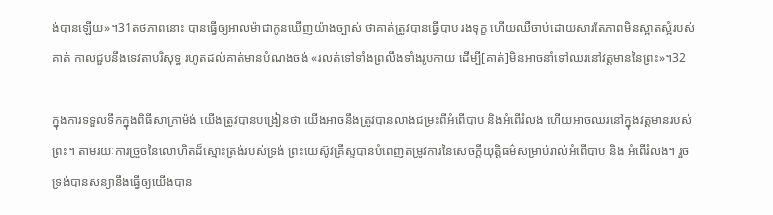ង់បានឡើយ»។31តថភាពនោះ បានធ្វើឲ្យអាលម៉ាជាកូនឃើញយ៉ាងច្បាស់ ថាគាត់ត្រូវបានធ្វើបាប រងទុក្ខ ហើយឈឺចាប់ដោយសារតែភាពមិនស្អាតស្អំរបស់គាត់ កាលជួបនឹងទេវតាបរិសុទ្ធ រហូតដល់គាត់មានបំណងចង់ «រលត់ទៅទាំងព្រលឹងទាំងរូបកាយ ដើម្បី[គាត់]មិនអាចនាំទៅឈរនៅវត្តមាននៃព្រះ»។32

ក្នុងការទទួលទឹកក្នុងពិធីសាក្រាម៉ង់ យើងត្រូវបានបង្រៀនថា យើងអាចនឹងត្រូវបានលាងជម្រះពីអំពើបាប និងអំពើរំលង ហើយអាចឈរនៅក្នុងវត្តមានរបស់ព្រះ។ តាមរយៈការច្រួចនៃលោហិតដ៏ស្មោះត្រង់របស់ទ្រង់ ព្រះយេស៊ូវគ្រីស្ទបានបំពេញតម្រូវការនៃសេចក្ដីយុត្តិធម៌សម្រាប់រាល់អំពើបាប និង អំពើរំលង។ រួចទ្រង់បានសន្យានឹងធ្វើឲ្យយើងបាន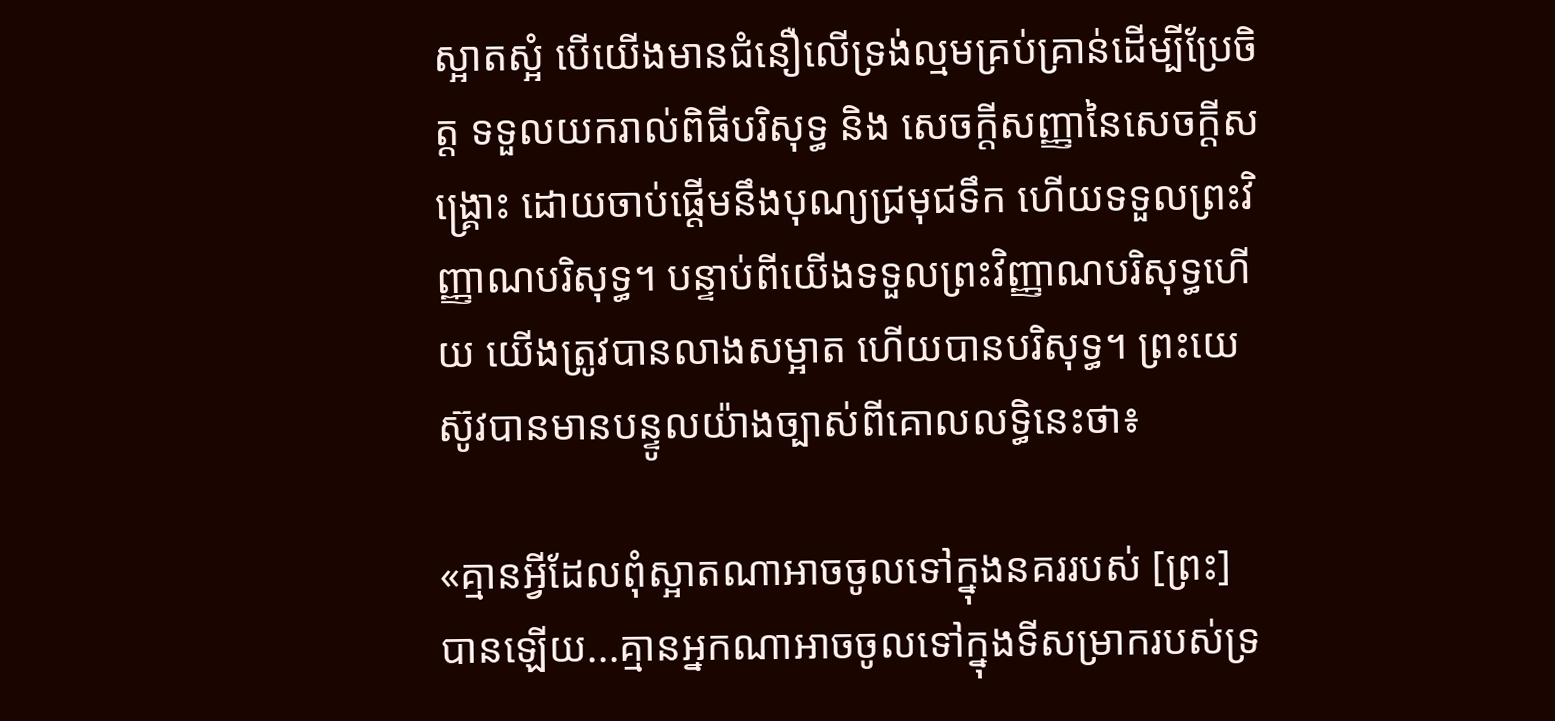ស្អាតស្អំ បើយើងមានជំនឿលើទ្រង់ល្មមគ្រប់គ្រាន់ដើម្បីប្រែចិត្ត ទទួលយករាល់ពិធីបរិសុទ្ធ និង សេចក្តីសញ្ញានៃសេចក្ដីសង្គ្រោះ ដោយចាប់ផ្ដើមនឹងបុណ្យជ្រមុជទឹក ហើយទទួលព្រះវិញ្ញាណបរិសុទ្ធ។ បន្ទាប់ពីយើងទទួលព្រះវិញ្ញាណបរិសុទ្ធហើយ យើងត្រូវបានលាងសម្អាត ហើយបានបរិសុទ្ធ។ ព្រះយេស៊ូវបានមានបន្ទូលយ៉ាងច្បាស់ពីគោលលទ្ធិនេះថា៖

«គ្មានអ្វីដែលពុំស្អាតណាអាចចូលទៅក្នុងនគររបស់ [ព្រះ] បានឡើយ...គ្មានអ្នកណាអាចចូលទៅក្នុងទីសម្រាករបស់ទ្រ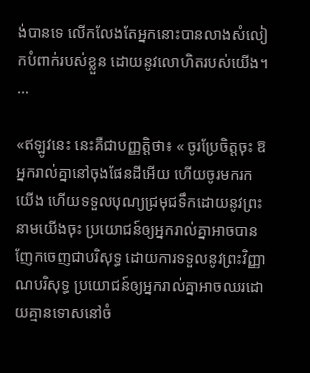ង់បានទេ លើកលែងតែអ្នកនោះបានលាងសំលៀកបំពាក់របស់ខ្លួន ដោយនូវលោហិតរបស់យើង។ …

«ឥឡូវនេះ នេះគឺជាបញ្ញត្តិថា៖ « ចូរប្រែចិត្តចុះ ឱអ្នករាល់គ្នានៅចុងផែនដីអើយ ហើយចូរមករកយើង ហើយទទួលបុណ្យជ្រមុជទឹកដោយនូវព្រះនាមយើងចុះ ប្រយោជន៍ឲ្យអ្នករាល់គ្នាអាចបានញែកចេញជាបរិសុទ្ធ ដោយការទទួលនូវព្រះវិញ្ញាណបរិសុទ្ធ ប្រយោជន៍ឲ្យអ្នករាល់គ្នាអាចឈរដោយគ្មានទោសនៅចំ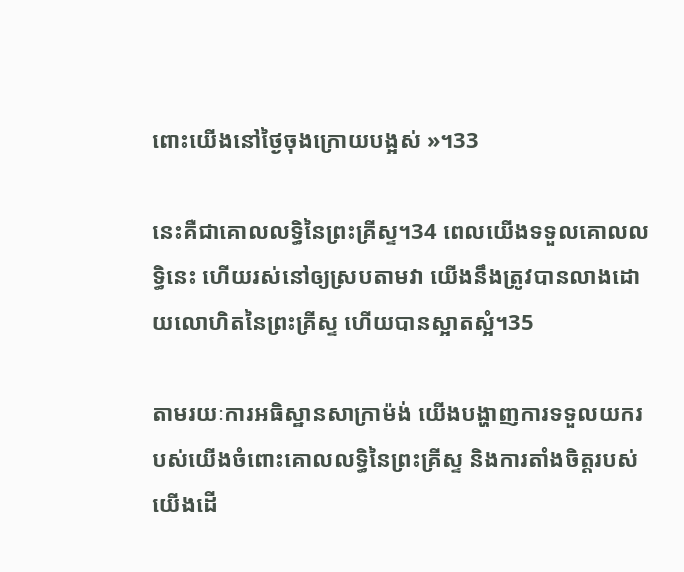ពោះយើងនៅថ្ងៃចុងក្រោយបង្អស់ »។33

នេះគឺជាគោលលទ្ធិនៃព្រះគ្រីស្ទ។34 ពេលយើងទទួលគោលលទ្ធិនេះ ហើយរស់នៅឲ្យស្របតាមវា យើងនឹងត្រូវបានលាងដោយលោហិតនៃព្រះគ្រីស្ទ ហើយបានស្អាតស្អំ។35

តាមរយៈការអធិស្ឋានសាក្រាម៉ង់ យើងបង្ហាញការទទួលយករបស់យើងចំពោះគោលលទ្ធិនៃព្រះគ្រីស្ទ និងការតាំងចិត្តរបស់យើងដើ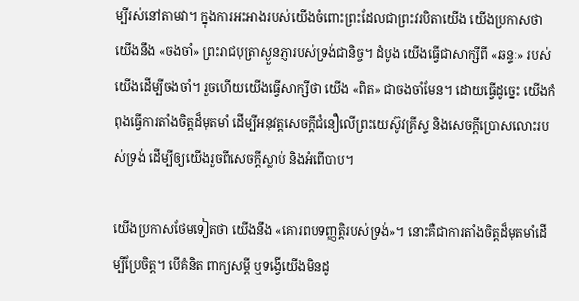ម្បីរស់នៅតាមវា។ ក្នុងការអះអាងរបស់យើងចំពោះព្រះដែលជាព្រះវរបិតាយើង យើងប្រកាសថា យើងនឹង «ចងចាំ» ព្រះរាជបុត្រាស្ងួនភ្ញារបស់ទ្រង់ជានិច្ច។ ដំបូង យើងធ្វើជាសាក្សីពី «ឆន្ទៈ» របស់យើងដើម្បីចងចាំ។ រួចហើយយើងធ្វើសាក្សីថា យើង «ពិត» ជាចងចាំមែន។ ដោយធ្វើដូច្នេះ យើងកំពុងធ្វើការតាំងចិត្តដ៏មុតមាំ ដើម្បីអនុវត្តសេចក្ដីជំនឿលើព្រះយេស៊ូវគ្រីស្ទ និងសេចក្ដីប្រោសលោះរបស់ទ្រង់ ដើម្បីឲ្យយើងរួចពីសេចក្ដីស្លាប់ និងអំពើបាប។

យើងប្រកាសថែមទៀតថា យើងនឹង «គោរពបទញ្ញត្តិរបស់ទ្រង់»។ នោះគឺជាការតាំងចិត្តដ៏មុតមាំដើម្បីប្រែចិត្ត។ បើគំនិត ពាក្យសម្ដី ឬទង្វើយើងមិនដូ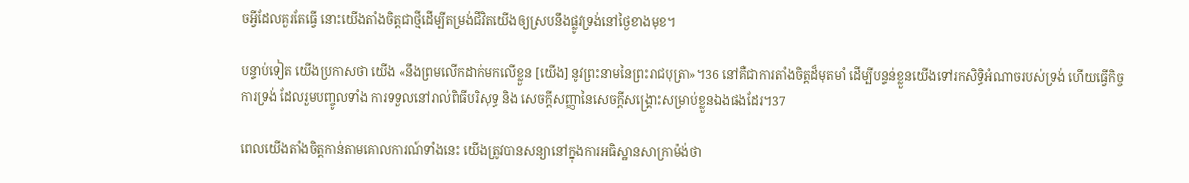ចអ្វីដែលគួរតែធ្វើ នោះយើងតាំងចិត្តជាថ្មីដើម្បីតម្រង់ជីវិតយើងឲ្យស្របនឹងផ្លូវទ្រង់នៅថ្ងៃខាងមុខ។

បន្ទាប់ទៀត យើងប្រកាសថា យើង «នឹងព្រមលើកដាក់មកលើខ្លួន [យើង] នូវព្រះនាមនៃព្រះរាជបុត្រា»។36 នៅគឺជាការតាំងចិត្តដ៏មុតមាំ ដើម្បីបន្ទន់ខ្លួនយើងទៅរកសិទ្ធិអំណាចរបស់ទ្រង់ ហើយធ្វើកិច្ចការទ្រង់ ដែលរួមបញ្ចូលទាំង ការទទួលនៅរាល់ពិធីបរិសុទ្ធ និង សេចក្ដីសញ្ញានៃសេចក្ដីសង្គ្រោះសម្រាប់ខ្លួនឯងផងដែរ។37

ពេលយើងតាំងចិត្តកាន់តាមគោលការណ៍ទាំងនេះ យើងត្រូវបានសន្យានៅក្នុងការអធិស្ឋានសាក្រាម៉ង់ថា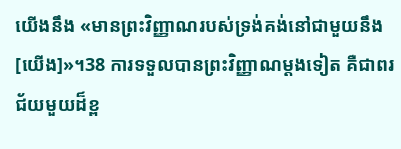យើងនឹង «មានព្រះវិញ្ញាណរបស់ទ្រង់គង់នៅជាមួយនឹង [យើង]»។38 ការទទួលបានព្រះវិញ្ញាណម្ដងទៀត គឺជាពរជ័យមួយដ៏ខ្ព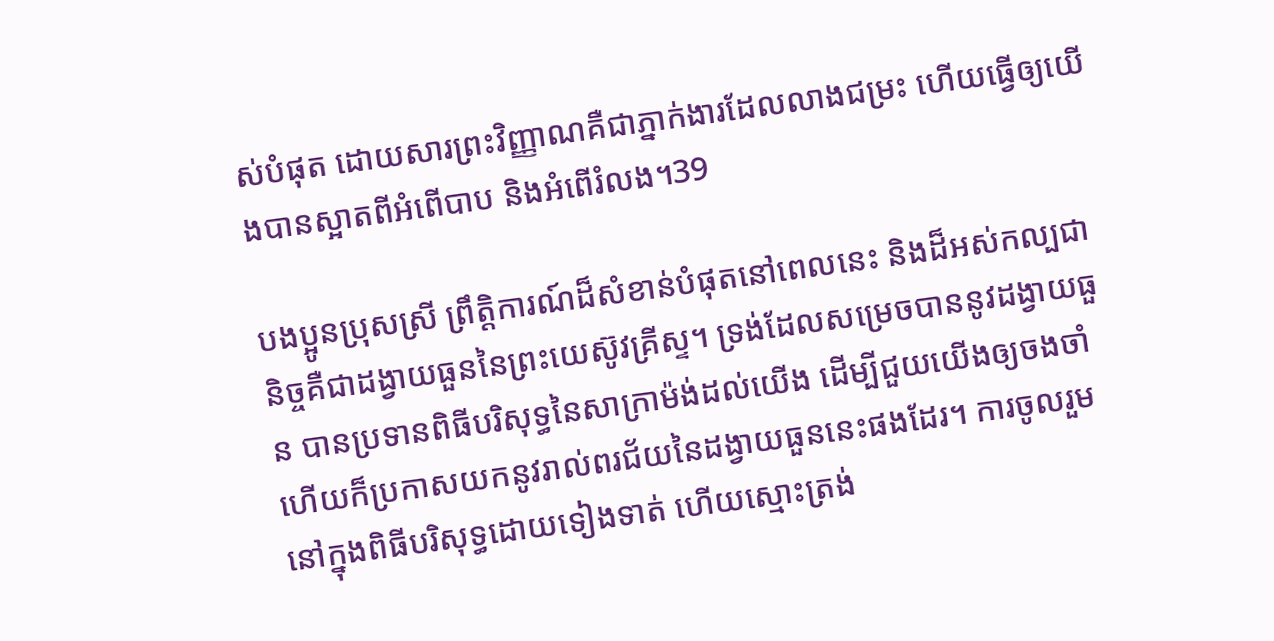ស់បំផុត ដោយសារព្រះវិញ្ញាណគឺជាភ្នាក់ងារដែលលាងជម្រះ ហើយធ្វើឲ្យយើងបានស្អាតពីអំពើបាប និងអំពើរំលង។39

បងប្អូនប្រុសស្រី ព្រឹត្តិការណ៍ដ៏សំខាន់បំផុតនៅពេលនេះ និងដ៏អស់កល្បជានិច្ចគឺជាដង្វាយធួននៃព្រះយេស៊ូវគ្រីស្ទ។ ទ្រង់ដែលសម្រេចបាននូវដង្វាយធួន បានប្រទានពិធីបរិសុទ្ធនៃសាក្រាម៉ង់ដល់យើង ដើម្បីជួយយើងឲ្យចងចាំ ហើយក៏ប្រកាសយកនូវរាល់ពរជ័យនៃដង្វាយធួននេះផងដែរ។ ការចូលរួមនៅក្នុងពិធីបរិសុទ្ធដោយទៀងទាត់ ហើយស្មោះត្រង់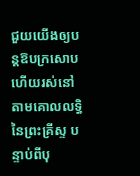ជួយយើងឲ្យបន្តឱបក្រសោប ហើយរស់នៅតាមគោលលទ្ធិនៃព្រះគ្រីស្ទ បន្ទាប់ពីបុ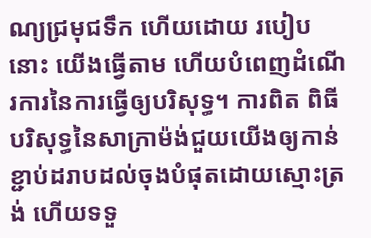ណ្យជ្រមុជទឹក ហើយដោយ របៀបនោះ យើងធ្វើតាម ហើយបំពេញដំណើរការនៃការធ្វើឲ្យបរិសុទ្ធ។ ការពិត ពិធីបរិសុទ្ធនៃសាក្រាម៉ង់ជួយយើងឲ្យកាន់ខ្ជាប់ដរាបដល់ចុងបំផុតដោយស្មោះត្រង់ ហើយទទួ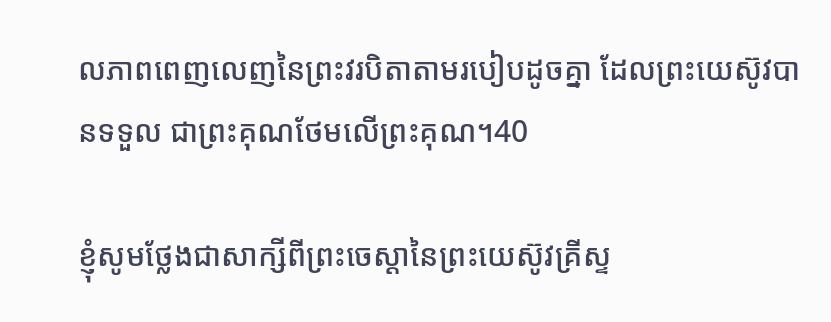លភាពពេញលេញនៃព្រះវរបិតាតាមរបៀបដូចគ្នា ដែលព្រះយេស៊ូវបានទទួល ជាព្រះគុណថែមលើព្រះគុណ។40

ខ្ញុំសូមថ្លែងជាសាក្សីពីព្រះចេស្ដានៃព្រះយេស៊ូវគ្រីស្ទ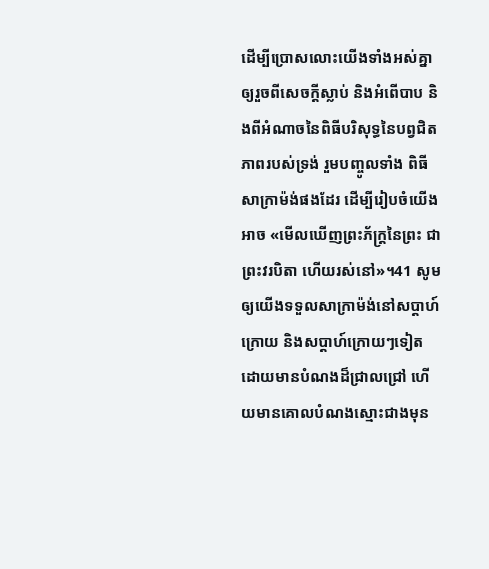ដើម្បីប្រោសលោះយើងទាំងអស់គ្នាឲ្យរួចពីសេចក្ដីស្លាប់ និងអំពើបាប និងពីអំណាចនៃពិធីបរិសុទ្ធនៃបព្វជិតភាពរបស់ទ្រង់ រួមបញ្ចូលទាំង ពិធីសាក្រាម៉ង់ផងដែរ ដើម្បីរៀបចំយើងអាច «មើលឃើញព្រះភ័ក្ត្រនៃព្រះ ជាព្រះវរបិតា ហើយរស់នៅ»។41 សូមឲ្យយើងទទួលសាក្រាម៉ង់នៅសប្ដាហ៍ក្រោយ និងសប្ដាហ៍ក្រោយៗទៀត ដោយមានបំណងដ៏ជ្រាលជ្រៅ ហើយមានគោលបំណងស្មោះជាងមុន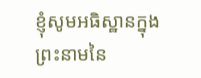ខ្ញុំសូមអធិស្ឋានក្នុងព្រះនាមនៃ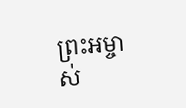ព្រះអម្ចាស់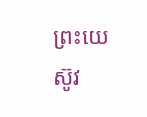ព្រះយេស៊ូវ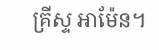គ្រីស្ទ អាម៉ែន។